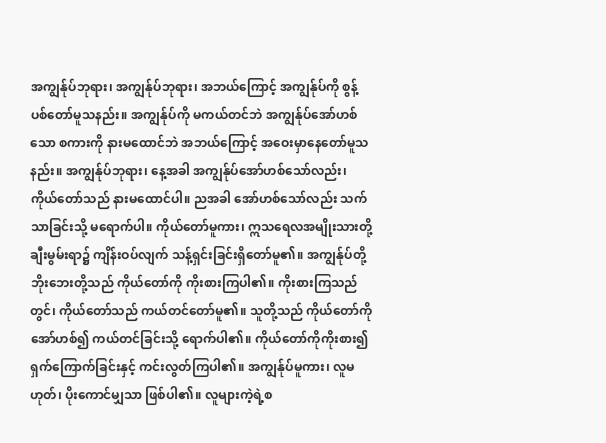အကျွန်ုပ်ဘုရား၊ အကျွန်ုပ်ဘုရား၊ အဘယ်ကြောင့် အကျွန်ုပ်ကို စွန့်ပစ်တော်မူသနည်း။ အကျွန်ုပ်ကို မကယ်တင်ဘဲ အကျွန်ုပ်အော်ဟစ်သော စကားကို နားမထောင်ဘဲ အဘယ်ကြောင့် အဝေးမှာနေတော်မူသနည်း။ အကျွန်ုပ်ဘုရား၊ နေ့အခါ အကျွန်ုပ်အော်ဟစ်သော်လည်း၊ ကိုယ်တော်သည် နားမထောင်ပါ။ ညအခါ အော်ဟစ်သော်လည်း သက်သာခြင်းသို့ မရောက်ပါ။ ကိုယ်တော်မူကား၊ ဣသရေလအမျိုးသားတို့ ချီးမွမ်းရာ၌ ကျိန်းဝပ်လျက် သန့်ရှင်းခြင်းရှိတော်မူ၏။ အကျွန်ုပ်တို့ဘိုးဘေးတို့သည် ကိုယ်တော်ကို ကိုးစားကြပါ၏။ ကိုးစားကြသည်တွင်၊ ကိုယ်တော်သည် ကယ်တင်တော်မူ၏။ သူတို့သည် ကိုယ်တော်ကို အော်ဟစ်၍ ကယ်တင်ခြင်းသို့ ရောက်ပါ၏။ ကိုယ်တော်ကိုကိုးစား၍ ရှက်ကြောက်ခြင်းနှင့် ကင်းလွတ်ကြပါ၏။ အကျွန်ုပ်မူကား၊ လူမဟုတ်၊ ပိုးကောင်မျှသာ ဖြစ်ပါ၏။ လူများကဲ့ရဲ့စ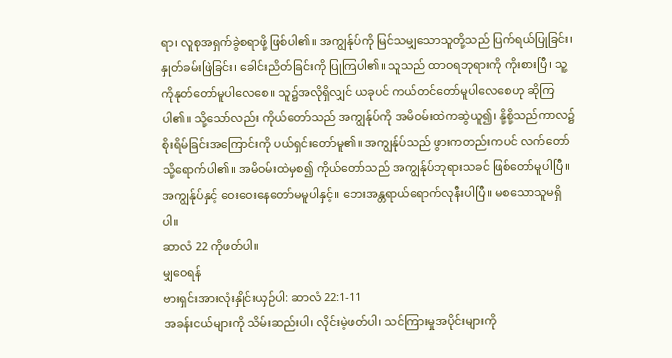ရာ၊ လူစုအရှက်ခွဲစရာဖို့ ဖြစ်ပါ၏။ အကျွန်ုပ်ကို မြင်သမျှသောသူတို့သည် ပြက်ရယ်ပြုခြင်း၊ နှုတ်ခမ်းဖြဲခြင်း၊ ခေါင်းညိတ်ခြင်းကို ပြုကြပါ၏။ သူသည် ထာဝရဘုရားကို ကိုးစားပြီ၊ သူ့ကိုနုတ်တော်မူပါလေစေ။ သူ၌အလိုရှိလျှင် ယခုပင် ကယ်တင်တော်မူပါလေစေဟု ဆိုကြပါ၏။ သို့သော်လည်း ကိုယ်တော်သည် အကျွန်ုပ်ကို အမိဝမ်းထဲကဆွဲယူ၍၊ နို့စို့သည်ကာလ၌ စိုးရိမ်ခြင်းအကြောင်းကို ပယ်ရှင်းတော်မူ၏။ အကျွန်ုပ်သည် ဖွားကတည်းကပင် လက်တော်သို့ရောက်ပါ၏။ အမိဝမ်းထဲမှစ၍ ကိုယ်တော်သည် အကျွန်ုပ်ဘုရားသခင် ဖြစ်တော်မူပါပြီ။ အကျွန်ုပ်နှင့် ဝေးဝေးနေတော်မမူပါနှင့်။ ဘေးအန္တရာယ်ရောက်လုနီးပါပြီ။ မစသောသူမရှိပါ။
ဆာလံ 22 ကိုဖတ်ပါ။
မျှဝေရန်
ဗားရှင်းအားလုံးနှိုင်းယှဉ်ပါ: ဆာလံ 22:1-11
အခန်းငယ်များကို သိမ်းဆည်းပါ၊ လိုင်းမဲ့ဖတ်ပါ၊ သင်ကြားမှုအပိုင်းများကို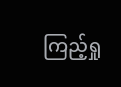ကြည့်ရှု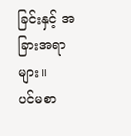ခြင်းနှင့် အခြားအရာများ။
ပင်မစာ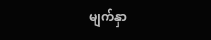မျက်နှာ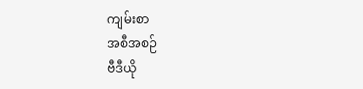ကျမ်းစာ
အစီအစဉ်
ဗီဒီယို